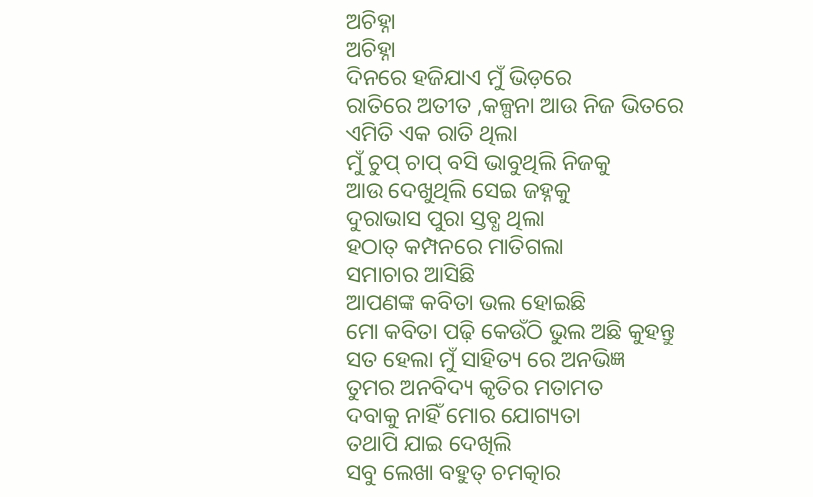ଅଚିହ୍ନା
ଅଚିହ୍ନା
ଦିନରେ ହଜିଯାଏ ମୁଁ ଭିଡ଼ରେ
ରାତିରେ ଅତୀତ ,କଳ୍ପନା ଆଉ ନିଜ ଭିତରେ
ଏମିତି ଏକ ରାତି ଥିଲା
ମୁଁ ଚୁପ୍ ଚାପ୍ ବସି ଭାବୁଥିଲି ନିଜକୁ
ଆଉ ଦେଖୁଥିଲି ସେଇ ଜହ୍ନକୁ
ଦୁରାଭାସ ପୁରା ସ୍ତବ୍ଧ ଥିଲା
ହଠାତ୍ କମ୍ପନରେ ମାତିଗଲା
ସମାଚାର ଆସିଛି
ଆପଣଙ୍କ କବିତା ଭଲ ହୋଇଛି
ମୋ କବିତା ପଢ଼ି କେଉଁଠି ଭୁଲ ଅଛି କୁହନ୍ତୁ
ସତ ହେଲା ମୁଁ ସାହିତ୍ୟ ରେ ଅନଭିଜ୍ଞ
ତୁମର ଅନବିଦ୍ୟ କୃତିର ମତାମତ
ଦବାକୁ ନାହିଁ ମୋର ଯୋଗ୍ୟତା
ତଥାପି ଯାଇ ଦେଖିଲି
ସବୁ ଲେଖା ବହୁତ୍ ଚମତ୍କାର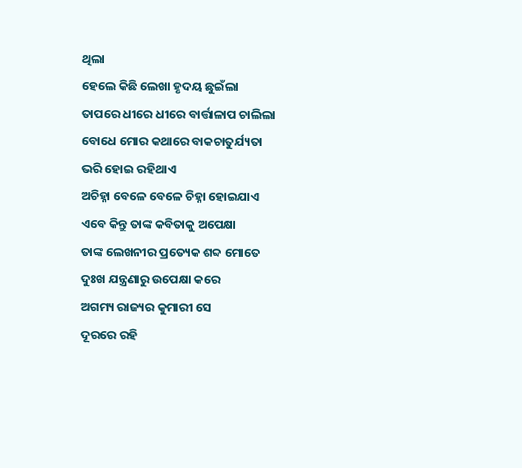ଥିଲା
ହେଲେ କିଛି ଲେଖା ହୃଦୟ ଛୁଇଁଲା
ତାପରେ ଧୀରେ ଧୀରେ ବାର୍ତ୍ତାଳାପ ଚାଲିଲା
ବୋଧେ ମୋର କଥାରେ ବାକଚାତୁର୍ଯ୍ୟତା
ଭରି ହୋଇ ରହିଥାଏ
ଅଚିହ୍ନା ବେଳେ ବେଳେ ଚିହ୍ନା ହୋଇଯାଏ
ଏବେ କିନ୍ତୁ ତାଙ୍କ କବିତାକୁ ଅପେକ୍ଷା
ତାଙ୍କ ଲେଖନୀର ପ୍ରତ୍ୟେକ ଶବ୍ଦ ମୋତେ
ଦୁଃଖ ଯନ୍ତ୍ରଣାରୁ ଉପେକ୍ଷା କରେ
ଅଗମ୍ୟ ରାଜ୍ୟର କୁମାରୀ ସେ
ଦୂରରେ ରହି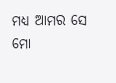ମଧ୍ୟ ଆମର ସେ
ମୋ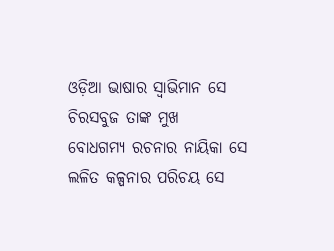ଓଡ଼ିଆ ଭାଷାର ସ୍ୱାଭିମାନ ସେ
ଚିରସବୁଜ ତାଙ୍କ ମୁଖ
ବୋଧଗମ୍ୟ ରଚନାର ନାୟିକା ସେ
ଲଳିତ କଳ୍ପନାର ପରିଚୟ ସେ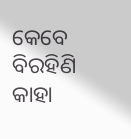କେବେ ବିରହିଣି କାହା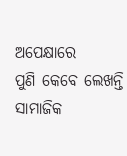ଅପେକ୍ଷାରେ
ପୁଣି କେବେ ଲେଖନ୍ତି ସାମାଜିକ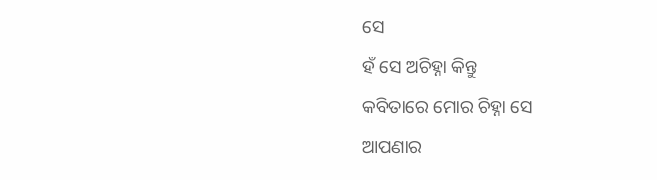ସେ
ହଁ ସେ ଅଚିହ୍ନା କିନ୍ତୁ
କବିତାରେ ମୋର ଚିହ୍ନା ସେ
ଆପଣାର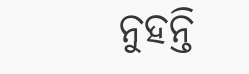ନୁହନ୍ତି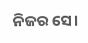ନିଜର ସେ।